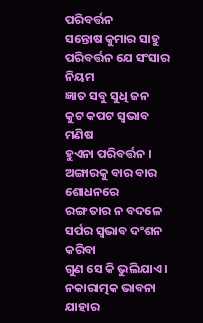ପରିବର୍ତ୍ତନ
ସନ୍ତୋଷ କୁମାର ସାହୁ
ପରିବର୍ତ୍ତନ ଯେ ସଂସାର ନିୟମ
ଜ୍ଞାତ ସବୁ ସୁଧି ଜନ
କୁଟ କପଟ ସ୍ଵଭାବ ମଣିଷ
ହୁଏନା ପରିବର୍ତ୍ତନ ।
ଅଙ୍ଗାରକୁ ବାର ବାର ଶୋଧନରେ
ରଙ୍ଗ ତାର ନ ବଦଳେ
ସର୍ପର ସ୍ଵଭାବ ଦଂଶନ କରିବା
ଗୁଣ ସେ କି ଭୁଲିଯାଏ ।
ନକାରାତ୍ମକ ଭାବନା ଯାହାର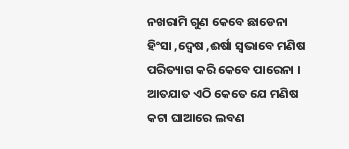ନଖରାମି ଗୁଣ କେବେ ଛାଡେନା
ହିଂସା ,ଦ୍ୱେଷ ,ଈର୍ଷା ସ୍ୱଭାବେ ମଣିଷ
ପରିତ୍ୟାଗ କରି କେବେ ପାରେନା ।
ଆତଯାତ ଏଠି କେତେ ଯେ ମଣିଷ
କଟା ଘାଆରେ ଲବଣ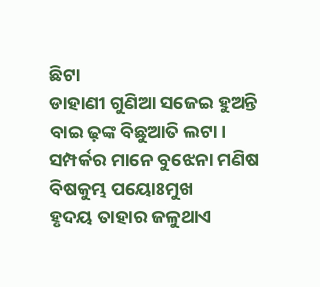ଛିଟା
ଡାହାଣୀ ଗୁଣିଆ ସଜେଇ ହୁଅନ୍ତି
ବାଇ ଢ଼ଙ୍କ ବିଛୁଆତି ଲଟା।
ସମ୍ପର୍କର ମାନେ ବୁଝେନା ମଣିଷ
ବିଷକୁମ୍ଭ ପୟୋଃମୁଖ
ହୃଦୟ ତାହାର ଜଳୁଥାଏ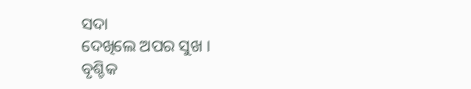ସଦା
ଦେଖିଲେ ଅପର ସୁଖ ।
ବୃଶ୍ଚିକ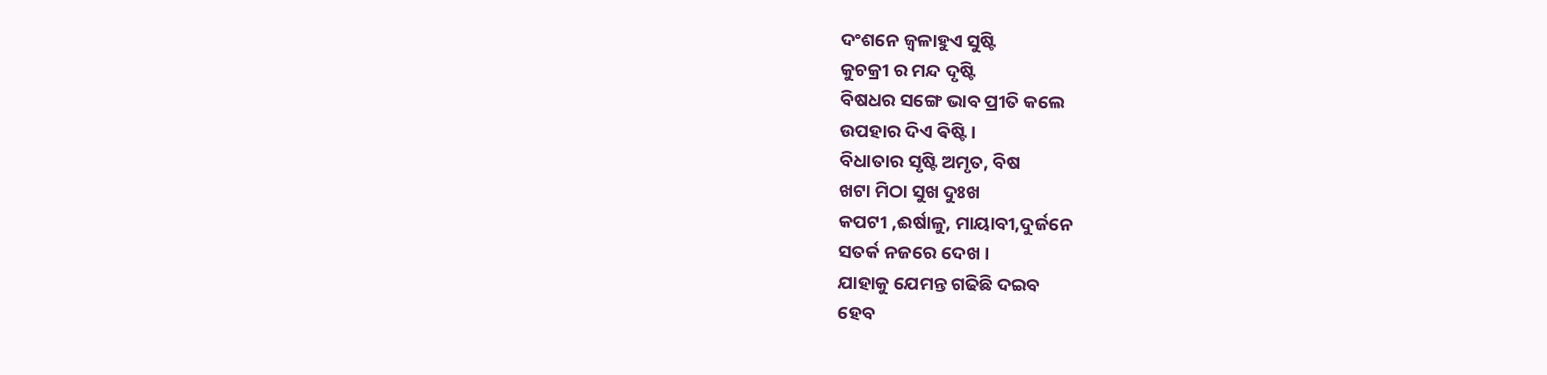ଦଂଶନେ ଜ୍ବଳାହୁଏ ସୁଷ୍ଟି
କୁଚକ୍ରୀ ର ମନ୍ଦ ଦୃଷ୍ଟି
ବିଷଧର ସଙ୍ଗେ ଭାବ ପ୍ରୀତି କଲେ
ଉପହାର ଦିଏ ଵିଷ୍ଟି ।
ବିଧାତାର ସୃଷ୍ଟି ଅମୃତ, ବିଷ
ଖଟା ମିଠା ସୁଖ ଦୁଃଖ
କପଟୀ ,ଈର୍ଷାଳୁ, ମାୟାବୀ,ଦୁର୍ଜନେ
ସତର୍କ ନଜରେ ଦେଖ ।
ଯାହାକୁ ଯେମନ୍ତ ଗଢିଛି ଦଇବ
ହେବ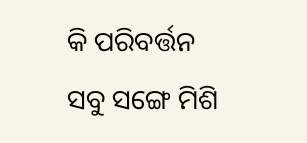କି ପରିବର୍ତ୍ତନ
ସବୁ ସଙ୍ଗେ ମିଶି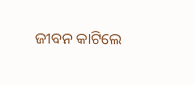ଜୀବନ କାଟିଲେ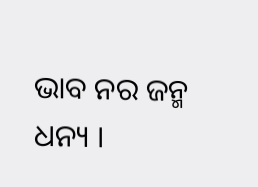ଭାବ ନର ଜନ୍ମ ଧନ୍ୟ ।